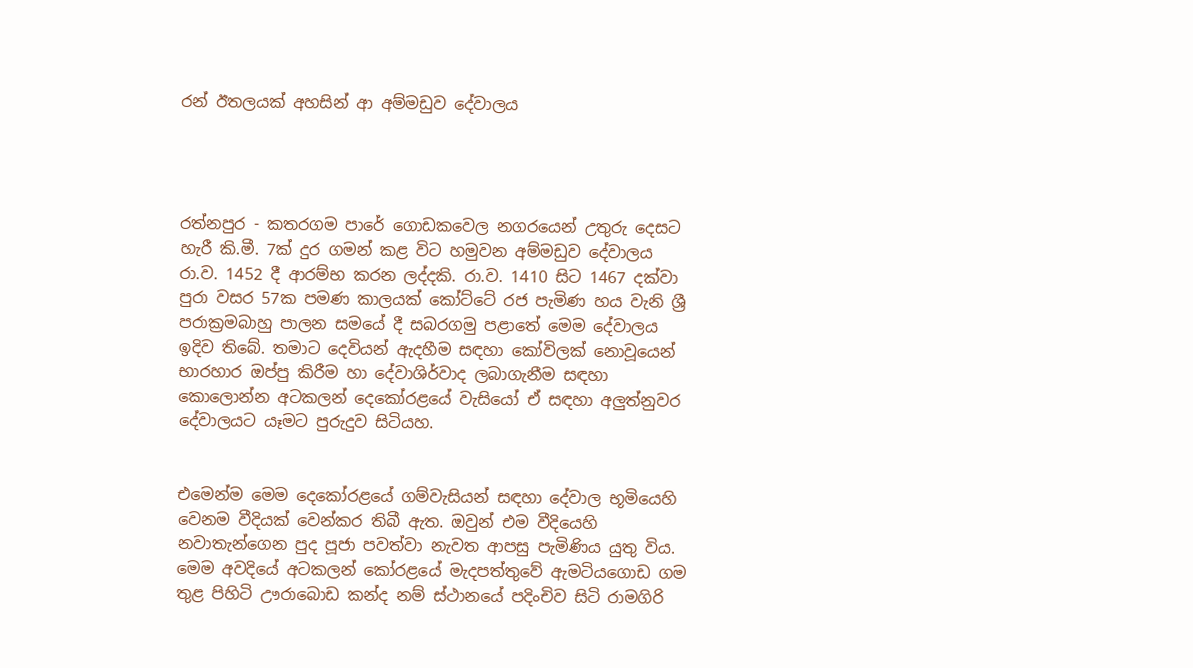රන් ඊතලයක් අහසින් ආ අම්මඩුව දේවාලය




රත්නපුර - කතරගම පාරේ ගොඩකවෙල නගරයෙන් උතුරු දෙසට හැරී කි.මී. 7ක් දුර ගමන් කළ විට හමුවන අම්මඩුව දේවාලය රා.ව. 1452 දී ආරම්භ කරන ලද්දකි. රා.ව. 1410 සිට 1467 දක්වා පුරා වසර 57ක පමණ කාලයක් කෝට්ටේ රජ පැමිණ හය වැනි ශ්‍රී පරාක්‍රමබාහු පාලන සමයේ දී සබරගමු පළාතේ මෙම දේවාලය ඉදිව තිබේ. තමාට දෙවියන් ඇදහීම සඳහා කෝවිලක් නොවූයෙන් භාරහාර ඔප්පු කිරීම හා දේවාශිර්වාද ලබාගැනීම සඳහා කොලොන්න අටකලන් දෙකෝරළයේ වැසියෝ ඒ සඳහා අලුත්නුවර දේවාලයට යෑමට පුරුදුව සිටියහ.


එමෙන්ම මෙම දෙකෝරළයේ ගම්වැසියන් සඳහා දේවාල භූමියෙහි වෙනම වීදියක් වෙන්කර තිබී ඇත. ඔවුන් එම වීදියෙහි නවාතැන්ගෙන පුද පූජා පවත්වා නැවත ආපසු පැමිණිය යුතු විය. මෙම අවදියේ අටකලන් කෝරළයේ මැදපත්තුවේ ඇමටියගොඩ ගම තුළ පිහිටි ඌරාබොඩ කන්ද නම් ස්ථානයේ පදිංචිව සිටි රාමගිරි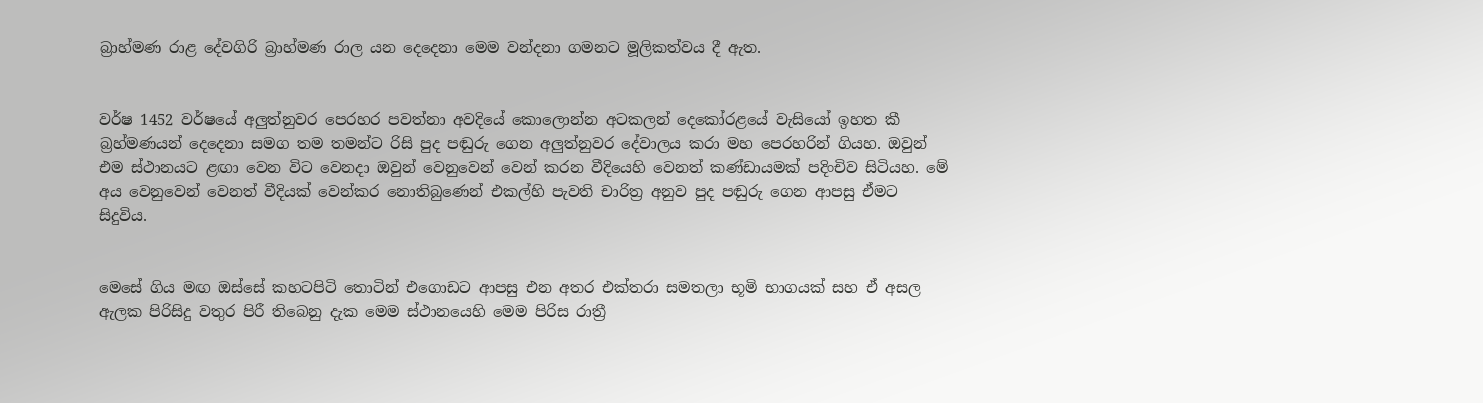බ්‍රාහ්මණ රාළ දේවගිරි බ්‍රාහ්මණ රාල යන දෙදෙනා මෙම වන්දනා ගමනට මූලිකත්වය දී ඇත.


වර්ෂ 1452 වර්ෂයේ අලුත්නුවර පෙරහර පවත්නා අවදියේ කොලොන්න අටකලන් දෙකෝරළයේ වැසියෝ ඉහත කී බ්‍රහ්මණයන් දෙදෙනා සමග තම තමන්ට රිසි පුද පඬුරු ගෙන අලුත්නුවර දේවාලය කරා මහ පෙරහරින් ගියහ. ඔවුන් එම ස්ථානයට ළඟා වෙන විට වෙනදා ඔවුන් වෙනුවෙන් වෙන් කරන වීදියෙහි වෙනත් කණ්ඩායමක් පදිංචිව සිටියහ. මේ අය වෙනුවෙන් වෙනත් වීදියක් වෙන්කර නොතිබුණෙන් එකල්හි පැවති චාරිත්‍ර අනුව පුද පඬුරු ගෙන ආපසු ඒමට සිදුවිය.


මෙසේ ගිය මඟ ඔස්සේ කහටපිටි තොටින් එගොඩට ආපසු එන අතර එක්තරා සමතලා භූමි භාගයක් සහ ඒ අසල ඇලක පිරිසිදු වතුර පිරී තිබෙනු දැක මෙම ස්ථානයෙහි මෙම පිරිස රාත්‍රී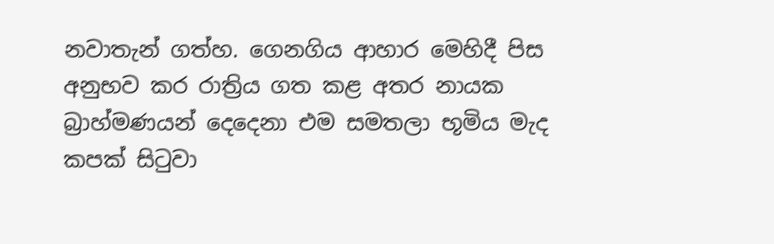නවාතැන් ගත්හ. ගෙනගිය ආහාර මෙහිදී පිස අනුභව කර රාත්‍රිය ගත කළ අතර නායක බ්‍රාහ්මණයන් දෙදෙනා එම සමතලා භූමිය මැද කපක් සිටුවා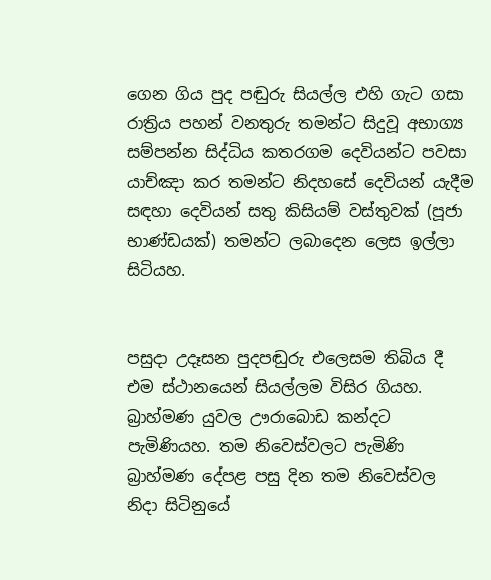ගෙන ගිය පුද පඬුරු සියල්ල එහි ගැට ගසා රාත්‍රිය පහන් වනතුරු තමන්ට සිදුවූ අභාග්‍ය සම්පන්න සිද්ධිය කතරගම දෙවියන්ට පවසා යාච්ඤා කර තමන්ට නිදහසේ දෙවියන් යැදීම සඳහා දෙවියන් සතු කිසියම් වස්තුවක් (පූජා භාණ්ඩයක්) තමන්ට ලබාදෙන ලෙස ඉල්ලා සිටියහ.


පසුදා උදෑසන පුදපඬුරු එලෙසම තිබිය දී එම ස්ථානයෙන් සියල්ලම විසිර ගියහ. බ්‍රාහ්මණ යුවල ඌරාබොඩ කන්දට පැමිණියහ. තම නිවෙස්වලට පැමිණි බ්‍රාහ්මණ දේපළ පසු දින තම නිවෙස්වල නිදා සිටිනුයේ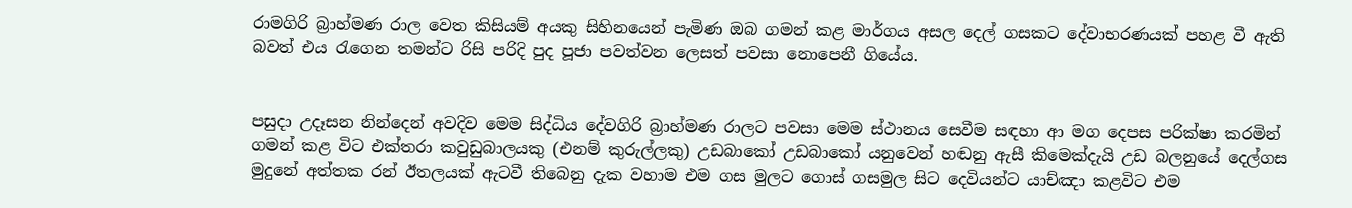රාමගිරි බ්‍රාහ්මණ රාල වෙත කිසියම් අයකු සිහිනයෙන් පැමිණ ඔබ ගමන් කළ මාර්ගය අසල දෙල් ගසකට දේවාභරණයක් පහළ වී ඇති බවත් එය රැගෙන තමන්ට රිසි පරිදි පුද පූජා පවත්වන ලෙසත් පවසා නොපෙනී ගියේය.


පසුදා උදෑසන නින්දෙන් අවදිව මෙම සිද්ධිය දේවගිරි බ්‍රාහ්මණ රාලට පවසා මෙම ස්ථානය සෙවීම සඳහා ආ මග දෙපස පරික්ෂා කරමින් ගමන් කළ විට එක්තරා කවුඩුබාලයකු (එනම් කුරුල්ලකු) උඩබාකෝ උඩබාකෝ යනුවෙන් හඬනු ඇසී කිමෙක්දැයි උඩ බලනුයේ දෙල්ගස මුදුනේ අත්තක රන් ඊතලයක් ඇටවී තිබෙනු දැක වහාම එම ගස මුලට ගොස් ගසමුල සිට දෙවියන්ට යාච්ඤා කළවිට එම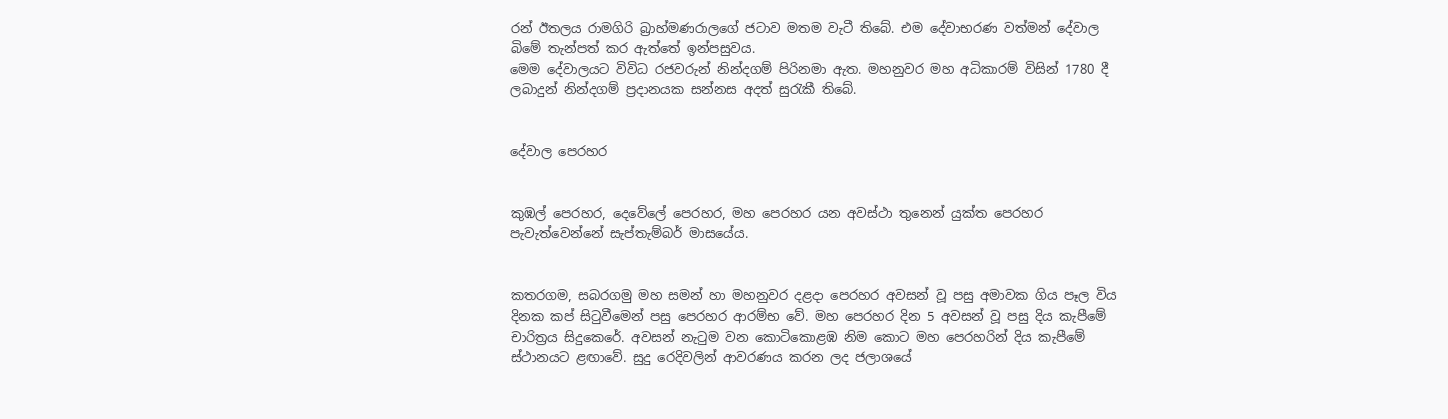රන් ඊතලය රාමගිරි බ්‍රාහ්මණරාලගේ ජටාව මතම වැටී තිබේ. එම දේවාභරණ වත්මන් දේවාල බිමේ තැන්පත් කර ඇත්තේ ඉන්පසුවය.
මෙම දේවාලයට විවිධ රජවරුන් නින්දගම් පිරිනමා ඇත. මහනුවර මහ අධිකාරම් විසින් 1780 දී ලබාදුන් නින්දගම් ප්‍රදානයක සන්නස අදත් සුරැකී තිබේ.


දේවාල පෙරහර


කුඹල් පෙරහර, දෙවේලේ පෙරහර, මහ පෙරහර යන අවස්ථා තුනෙන් යුක්ත පෙරහර පැවැත්වෙන්නේ සැප්තැම්බර් මාසයේය.


කතරගම, සබරගමු මහ සමන් හා මහනුවර දළදා පෙරහර අවසන් වූ පසු අමාවක ගිය පෑල විය දිනක කප් සිටුවීමෙන් පසු පෙරහර ආරම්භ වේ. මහ පෙරහර දින 5 අවසන් වූ පසු දිය කැපීමේ චාරිත්‍රය සිදුකෙරේ. අවසන් නැටුම වන කොටිකොළඹ නිම කොට මහ පෙරහරින් දිය කැපීමේ ස්ථානයට ළඟාවේ. සුදු රෙදිවලින් ආවරණය කරන ලද ජලාශයේ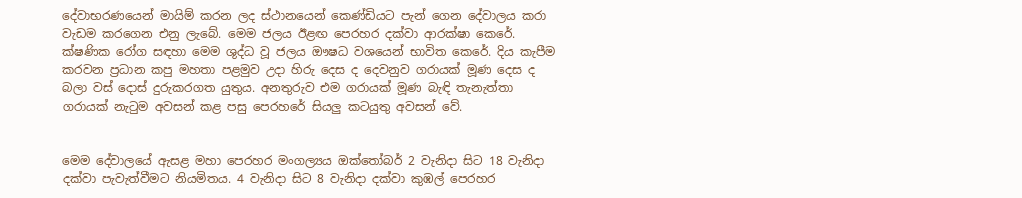දේවාභරණයෙන් මායිම් කරන ලද ස්ථානයෙන් කෙණ්ඩියට පැන් ගෙන දේවාලය කරා වැඩම කරගෙන එනු ලැබේ. මෙම ජලය ඊළඟ පෙරහර දක්වා ආරක්ෂා කෙරේ. ක්ෂණික රෝග සඳහා මෙම ශුද්ධ වූ ජලය ඖෂධ වශයෙන් භාවිත කෙරේ. දිය කැපීම කරවන ප්‍රධාන කපු මහතා පළමුව උදා හිරු දෙස ද දෙවනුව ගරායක් මූණ දෙස ද බලා වස් දොස් දුරුකරගත යුතුය. අනතුරුව එම ගරායක් මූණ බැඳි තැනැත්තා ගරායක් නැටුම අවසන් කළ පසු පෙරහරේ සියලු කටයුතු අවසන් වේ.


මෙම දේවාලයේ ඇසළ මහා පෙරහර මංගල්‍යය ඔක්තෝබර් 2 වැනිදා සිට 18 වැනිදා දක්වා පැවැත්වීමට නියමිතය. 4 වැනිදා සිට 8 වැනිදා දක්වා කුඹල් පෙරහර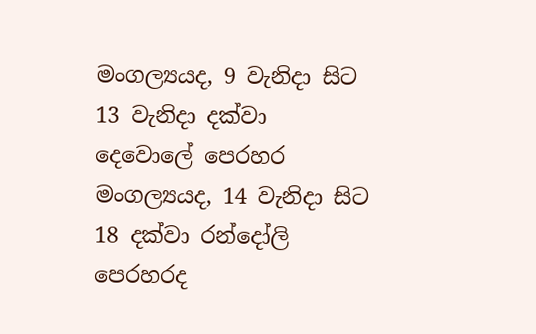මංගල්‍යයද, 9 වැනිදා සිට 13 වැනිදා දක්වා දෙවොලේ පෙරහර මංගල්‍යයද, 14 වැනිදා සිට 18 දක්වා රන්දෝලි පෙරහරද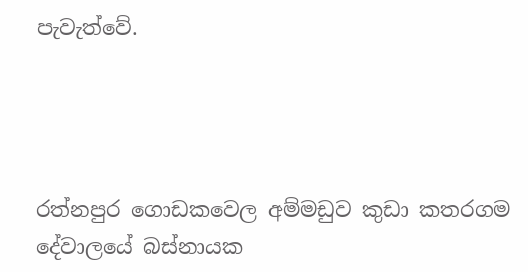පැවැත්වේ.




රත්නපුර ගොඩකවෙල අම්මඩුව කුඩා කතරගම දේවාලයේ බස්නායක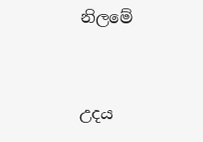නිලමේ


උදය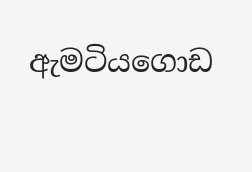ඇමටියගොඩ